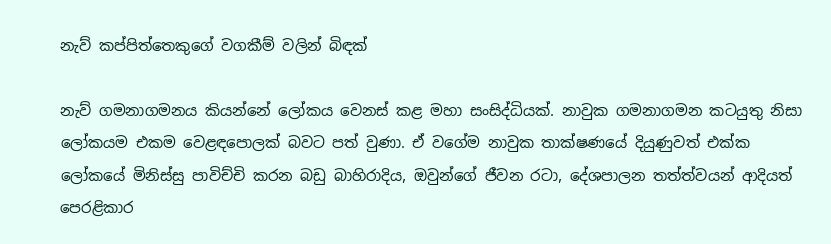නැව් කප්පිත්තෙකුගේ වගකීම් වලින් බිඳක්

නැව් ගමනාගමනය කියන්නේ ලෝකය වෙනස් කළ මහා සංසිද්ධියක්. නාවුක ගමනාගමන කටයුතු නිසා ලෝකයම එකම වෙළඳපොලක් බවට පත් වුණා. ඒ වගේම නාවුක තාක්ෂණයේ දියුණුවත් එක්ක ලෝකයේ මිනිස්සු පාවිච්චි කරන බඩු බාහිරාදිය, ඔවුන්ගේ ජීවන රටා, දේශපාලන තත්ත්වයන් ආදියත් පෙරළිකාර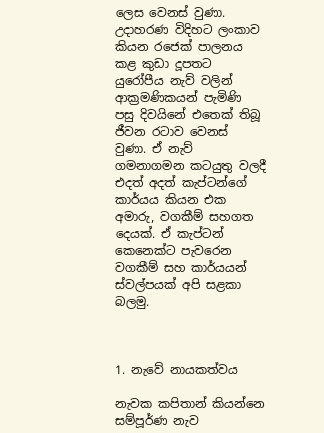ලෙස වෙනස් වුණා. උදාහරණ විදිහට ලංකාව කියන රජෙක් පාලනය කළ කුඩා දූපතට යුරෝපීය නැව් වලින් ආක්‍රමණිකයන් පැමිණි පසු දිවයිනේ එතෙක් තිබූ ජීවන රටාව වෙනස් වුණා. ඒ නැව් ගමනාගමන කටයුතු වලදී එදත් අදත් කැප්ටන්ගේ කාර්යය කියන එක අමාරු, වගකීම් සහගත දෙයක්. ඒ කැප්ටන් කෙනෙක්ට පැවරෙන වගකීම් සහ කාර්යයන් ස්වල්පයක් අපි සළකා බලමු.



1. නැවේ නායකත්වය

නැවක කපිතාන් කියන්නෙ සම්පූර්ණ නැව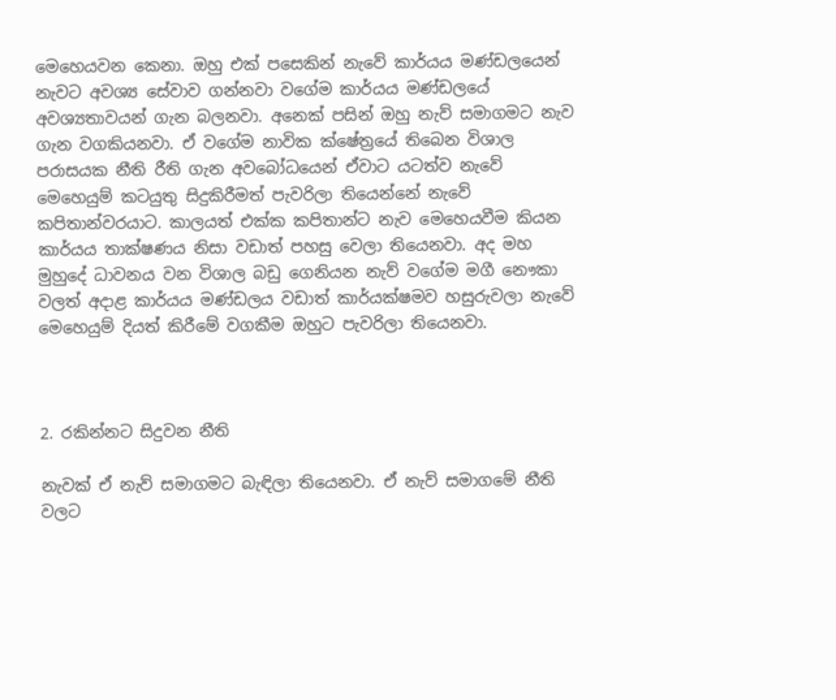මෙහෙයවන කෙනා. ඔහු එක් පසෙකින් නැවේ කාර්යය මණ්ඩලයෙන් නැවට අවශ්‍ය සේවාව ගන්නවා වගේම කාර්යය මණ්ඩලයේ අවශ්‍යතාවයන් ගැන බලනවා. අනෙක් පසින් ඔහු නැව් සමාගමට නැව ගැන වගකියනවා. ඒ වගේම නාවික ක්ෂේත්‍රයේ තිබෙන විශාල පරාසයක නීති රීති ගැන අවබෝධයෙන් ඒවාට යටත්ව නැවේ මෙහෙයුම් කටයුතු සිදුකිරීමත් පැවරිලා තියෙන්නේ නැවේ කපිතාන්වරයාට. කාලයත් එක්ක කපිතාන්ට නැව මෙහෙයවීම කියන කාර්යය තාක්ෂණය නිසා වඩාත් පහසු වෙලා තියෙනවා. අද මහ මුහුදේ ධාවනය වන විශාල බඩු ගෙනියන නැව් වගේම මගී නෞකා වලත් අදාළ කාර්යය මණ්ඩලය වඩාත් කාර්යක්ෂමව හසුරුවලා නැවේ මෙහෙයුම් දියත් කිරීමේ වගකීම ඔහුට පැවරිලා තියෙනවා.



2. රකින්නට සිදුවන නීති

නැවක් ඒ නැව් සමාගමට බැඳිලා තියෙනවා. ඒ නැව් සමාගමේ නීති වලට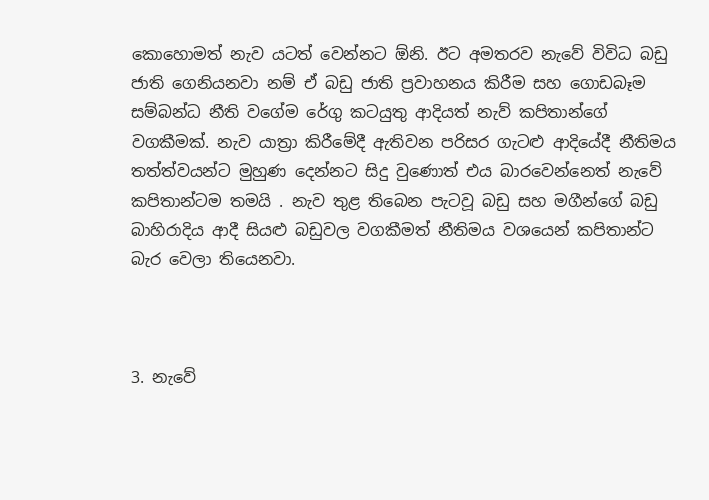කොහොමත් නැව යටත් වෙන්නට ඕනි. ඊට අමතරව නැවේ විවිධ බඩු ජාති ගෙනියනවා නම් ඒ බඩු ජාති ප්‍රවාහනය කිරීම සහ ගොඩබෑම සම්බන්ධ නීති වගේම රේගු කටයුතු ආදියත් නැව් කපිතාන්ගේ වගකීමක්. නැව යාත්‍රා කිරීමේදී ඇතිවන පරිසර ගැටළු ආදියේදී නීතිමය තත්ත්වයන්ට මුහුණ දෙන්නට සිදු වුණොත් එය බාරවෙන්නෙත් නැවේ කපිතාන්ටම තමයි . නැව තුළ තිබෙන පැටවූ බඩු සහ මගීන්ගේ බඩු බාහිරාදිය ආදී සියළු බඩුවල වගකීමත් නීතිමය වශයෙන් කපිතාන්ට බැර වෙලා තියෙනවා.



3. නැවේ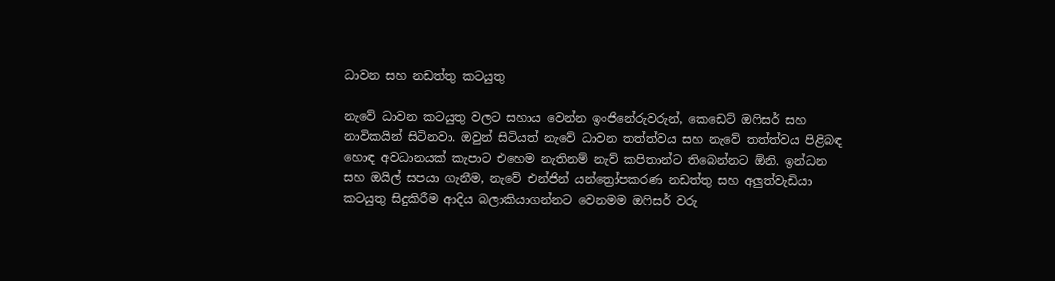ධාවන සහ නඩත්තු කටයුතු

නැවේ ධාවන කටයුතු වලට සහාය වෙන්න ඉංජිනේරුවරුන්, කෙඩෙට් ඔෆිසර් සහ නාවිකයින් සිටිනවා. ඔවුන් සිටියත් නැවේ ධාවන තත්ත්වය සහ නැවේ තත්ත්වය පිළිබඳ හොඳ අවධානයක් කැපාට එහෙම නැතිනම් නැව් කපිතාන්ට තිබෙන්නට ඕනි. ඉන්ධන සහ ඔයිල් සපයා ගැනීම, නැවේ එන්ජින් යන්ත්‍රෝපකරණ නඩත්තු සහ අලුත්වැඩියා කටයුතු සිදුකිරීම ආදිය බලාකියාගන්නට වෙනමම ඔෆිසර් වරු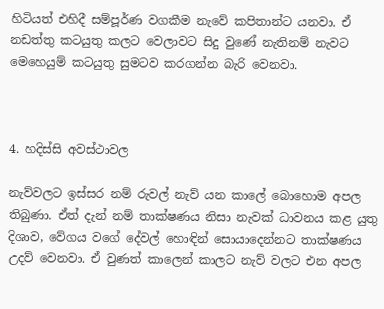හිටියත් එහිදී සම්පූර්ණ වගකීම නැවේ කපිතාන්ට යනවා. ඒ නඩත්තු කටයුතු කලට වෙලාවට සිදු වුණේ නැතිනම් නැවට මෙහෙයුම් කටයුතු සුමටව කරගන්න බැරි වෙනවා.



4. හදිස්සි අවස්ථාවල

නැව්වලට ඉස්සර නම් රුවල් නැව් යන කාලේ බොහොම අපල තිබුණා. ඒත් දැන් නම් තාක්ෂණය නිසා නැවක් ධාවනය කළ යුතු දිශාව, වේගය වගේ දේවල් හොඳින් සොයාදෙන්නට තාක්ෂණය උදව් වෙනවා. ඒ වුණත් කාලෙන් කාලට නැව් වලට එන අපල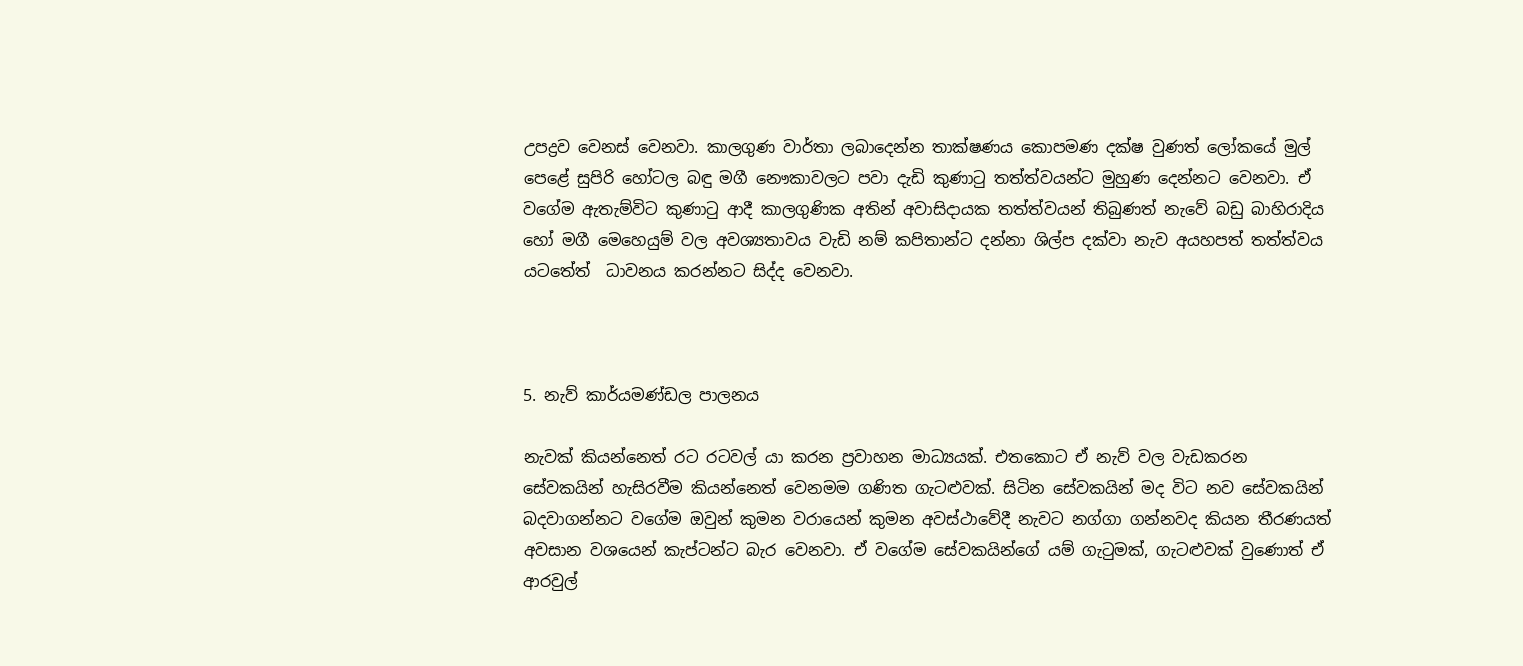උපද්‍රව වෙනස් වෙනවා. කාලගුණ වාර්තා ලබාදෙන්න තාක්ෂණය කොපමණ දක්ෂ වුණත් ලෝකයේ මුල් පෙළේ සුපිරි හෝටල බඳු මගී නෞකාවලට පවා දැඩි කුණාටු තත්ත්වයන්ට මුහුණ දෙන්නට වෙනවා. ඒ වගේම ඇතැම්විට කුණාටු ආදී කාලගුණික අතින් අවාසිදායක තත්ත්වයන් තිබුණත් නැවේ බඩු බාහිරාදිය හෝ මගී මෙහෙයුම් වල අවශ්‍යතාවය වැඩි නම් කපිතාන්ට දන්නා ශිල්ප දක්වා නැව අයහපත් තත්ත්වය යටතේත්  ධාවනය කරන්නට සිද්ද වෙනවා.



5. නැව් කාර්යමණ්ඩල පාලනය

නැවක් කියන්නෙත් රට රටවල් යා කරන ප්‍රවාහන මාධ්‍යයක්. එතකොට ඒ නැව් වල වැඩකරන සේවකයින් හැසිරවීම කියන්නෙත් වෙනමම ගණිත ගැටළුවක්. සිටින සේවකයින් මද විට නව සේවකයින් බදවාගන්නට වගේම ඔවුන් කුමන වරායෙන් කුමන අවස්ථාවේදී නැවට නග්ගා ගන්නවද කියන තීරණයත් අවසාන වශයෙන් කැප්ටන්ට බැර වෙනවා. ඒ වගේම සේවකයින්ගේ යම් ගැටුමක්, ගැටළුවක් වුණොත් ඒ ආරවුල්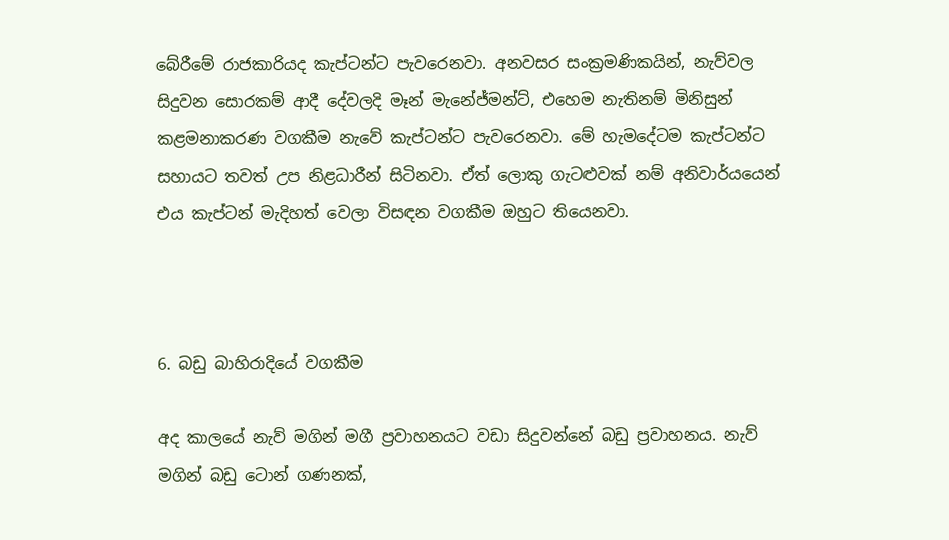බේරීමේ රාජකාරියද කැප්ටන්ට පැවරෙනවා. අනවසර සංක්‍රමණිකයින්, නැව්වල සිදුවන සොරකම් ආදී දේවලදි මෑන් මැනේජ්මන්ට්, එහෙම නැතිනම් මිනිසුන් කළමනාකරණ වගකීම නැවේ කැප්ටන්ට පැවරෙනවා. මේ හැමදේටම කැප්ටන්ට සහායට තවත් උප නිළධාරීන් සිටිනවා. ඒත් ලොකු ගැටළුවක් නම් අනිවාර්යයෙන් එය කැප්ටන් මැදිහත් වෙලා විසඳන වගකීම ඔහුට තියෙනවා.



6. බඩු බාහිරාදියේ වගකීම

අද කාලයේ නැව් මගින් මගී ප්‍රවාහනයට වඩා සිදුවන්නේ බඩු ප්‍රවාහනය. නැව් මගින් බඩු ටොන් ගණනක්,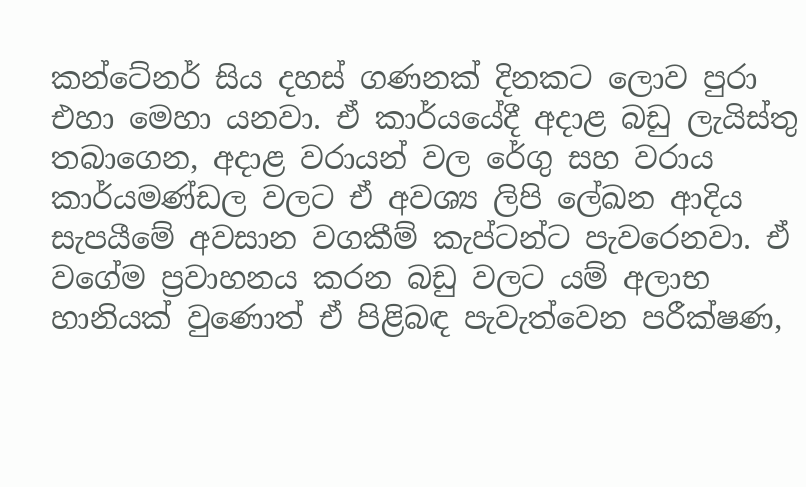කන්ටේනර් සිය දහස් ගණනක් දිනකට ලොව පුරා එහා මෙහා යනවා. ඒ කාර්යයේදී අදාළ බඩු ලැයිස්තු තබාගෙන, අදාළ වරායන් වල රේගු සහ වරාය කාර්යමණ්ඩල වලට ඒ අවශ්‍ය ලිපි ලේඛන ආදිය සැපයීමේ අවසාන වගකීම් කැප්ටන්ට පැවරෙනවා. ඒ වගේම ප්‍රවාහනය කරන බඩු වලට යම් අලාභ හානියක් වුණොත් ඒ පිළිබඳ පැවැත්වෙන පරීක්ෂණ,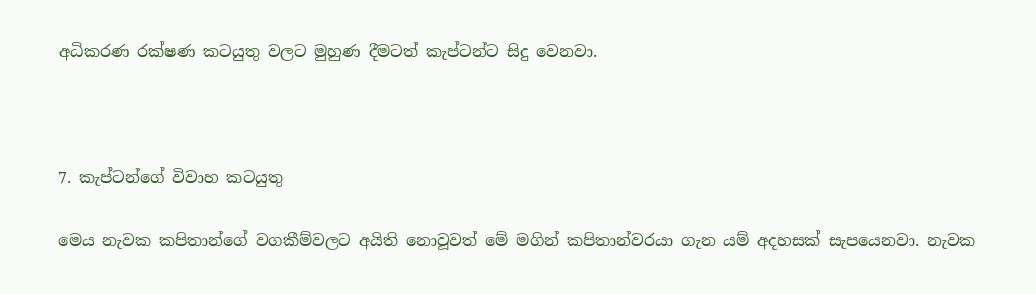අධිකරණ රක්ෂණ කටයුතු වලට මුහුණ දීමටත් කැප්ටන්ට සිදු වෙනවා.



7. කැප්ටන්ගේ විවාහ කටයුතු

මෙය නැවක කපිතාන්ගේ වගකීම්වලට අයිති නොවූවත් මේ මගින් කපිතාන්වරයා ගැන යම් අදහසක් සැපයෙනවා. නැවක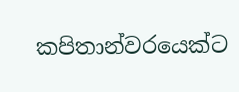කපිතාන්වරයෙක්ට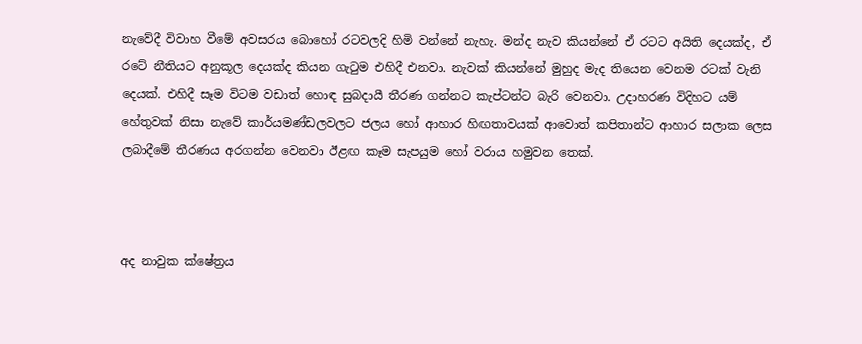නැවේදී විවාහ වීමේ අවසරය බොහෝ රටවලදි හිමි වන්නේ නැහැ. මන්ද නැව කියන්නේ ඒ රටට අයිති දෙයක්ද, ඒ රටේ නීතියට අනුකූල දෙයක්ද කියන ගැටුම එහිදී එනවා. නැවක් කියන්නේ මුහුද මැද තියෙන වෙනම රටක් වැනි දෙයක්. එහිදී සෑම විටම වඩාත් හොඳ සුබදායී තීරණ ගන්නට කැප්ටන්ට බැරි වෙනවා. උදාහරණ විදිහට යම් හේතුවක් නිසා නැවේ කාර්යමණ්ඩලවලට ජලය හෝ ආහාර හිඟතාවයක් ආවොත් කපිතාන්ට ආහාර සලාක ලෙස ලබාදීමේ තීරණය අරගන්න වෙනවා ඊළඟ කෑම සැපයුම හෝ වරාය හමුවන තෙක්.



අද නාවුක ක්ෂේත්‍රය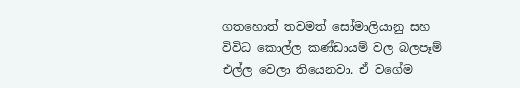ගතහොත් තවමත් සෝමාලියානු සහ විවිධ කොල්ල කණ්ඩායම් වල බලපෑම් එල්ල වෙලා තියෙනවා. ඒ වගේම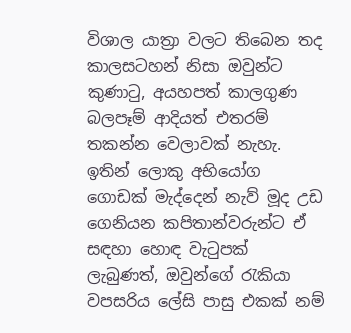විශාල යාත්‍රා වලට තිබෙන තද කාලසටහන් නිසා ඔවුන්ට කුණාටු, අයහපත් කාලගුණ බලපෑම් ආදියත් එතරම් තකන්න වෙලාවක් නැහැ. ඉතින් ලොකු අභියෝග ගොඩක් මැද්දෙන් නැව් මූද උඩ ගෙනියන කපිතාන්වරුන්ට ඒ සඳහා හොඳ වැටුපක් ලැබුණත්, ඔවුන්ගේ රැකියා වපසරිය ලේසි පාසු එකක් නම්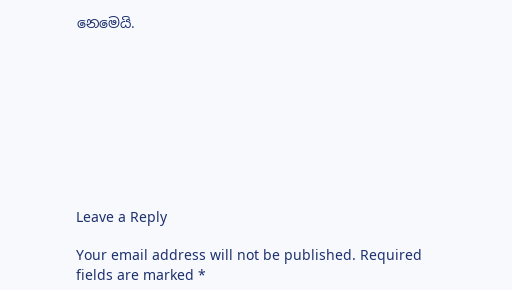නෙමෙයි.









Leave a Reply

Your email address will not be published. Required fields are marked *